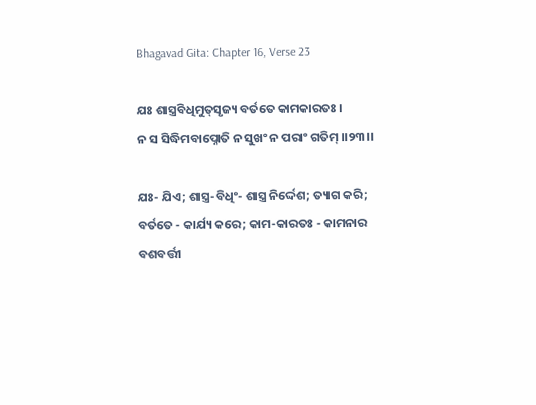Bhagavad Gita: Chapter 16, Verse 23

ଯଃ ଶାସ୍ତ୍ରବିଧିମୁତ୍‌ସୃଜ୍ୟ ବର୍ତତେ କାମକାରତଃ ।
ନ ସ ସିଦ୍ଧିମବାପ୍ନୋତି ନ ସୁଖଂ ନ ପରାଂ ଗତିମ୍ ।।୨୩।।

ଯଃ- ଯିଏ; ଶାସ୍ତ୍ର-ବିଧିଂ- ଶାସ୍ତ୍ର ନିର୍ଦ୍ଦେଶ; ତ୍ୟାଗ କରି; ବର୍ତତେ - କାର୍ଯ୍ୟ କରେ; କାମ-କାରତଃ - କାମନାର ବଶବର୍ତ୍ତୀ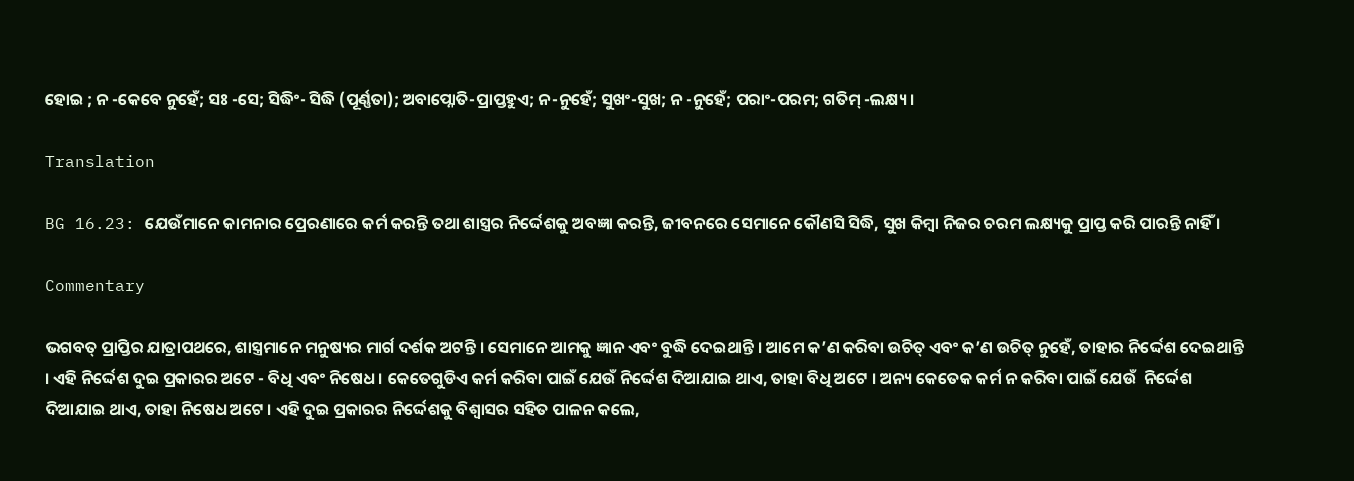ହୋଇ ; ନ -କେବେ ନୁହେଁ; ସଃ -ସେ; ସିଦ୍ଧିଂ- ସିଦ୍ଧି (ପୂର୍ଣ୍ଣତା); ଅବାପ୍ନୋତି-ପ୍ରାପ୍ତହୁଏ; ନ-ନୁହେଁ; ସୁଖଂ-ସୁଖ; ନ -ନୁହେଁ; ପରାଂ-ପରମ; ଗତିମ୍ -ଲକ୍ଷ୍ୟ ।

Translation

BG 16.23: ଯେଉଁମାନେ କାମନାର ପ୍ରେରଣାରେ କର୍ମ କରନ୍ତି ତଥା ଶାସ୍ତ୍ରର ନିର୍ଦ୍ଦେଶକୁ ଅବଜ୍ଞା କରନ୍ତି, ଜୀବନରେ ସେମାନେ କୌଣସି ସିଦ୍ଧି, ସୁଖ କିମ୍ବା ନିଜର ଚରମ ଲକ୍ଷ୍ୟକୁ ପ୍ରାପ୍ତ କରି ପାରନ୍ତି ନାହିଁ ।

Commentary

ଭଗବତ୍ ପ୍ରାପ୍ତିର ଯାତ୍ରାପଥରେ, ଶାସ୍ତ୍ରମାନେ ମନୁଷ୍ୟର ମାର୍ଗ ଦର୍ଶକ ଅଟନ୍ତି । ସେମାନେ ଆମକୁ ଜ୍ଞାନ ଏବଂ ବୁଦ୍ଧି ଦେଇଥାନ୍ତି । ଆମେ କ’ଣ କରିବା ଉଚିତ୍ ଏବଂ କ’ଣ ଉଚିତ୍ ନୁହେଁ, ତାହାର ନିର୍ଦ୍ଦେଶ ଦେଇଥାନ୍ତି । ଏହି ନିର୍ଦ୍ଦେଶ ଦୁଇ ପ୍ରକାରର ଅଟେ - ବିଧି ଏବଂ ନିଷେଧ । କେତେଗୁଡିଏ କର୍ମ କରିବା ପାଇଁ ଯେଉଁ ନିର୍ଦ୍ଦେଶ ଦିଆଯାଇ ଥାଏ, ତାହା ବିଧି ଅଟେ । ଅନ୍ୟ କେତେକ କର୍ମ ନ କରିବା ପାଇଁ ଯେଉଁ  ନିର୍ଦ୍ଦେଶ ଦିଆଯାଇ ଥାଏ, ତାହା ନିଷେଧ ଅଟେ । ଏହି ଦୁଇ ପ୍ରକାରର ନିର୍ଦ୍ଦେଶକୁ ବିଶ୍ୱାସର ସହିତ ପାଳନ କଲେ,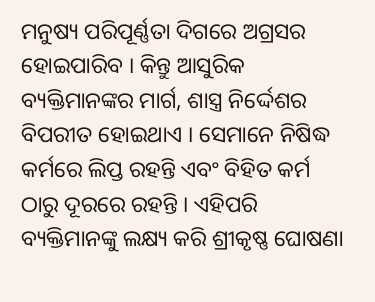ମନୁଷ୍ୟ ପରିପୂର୍ଣ୍ଣତା ଦିଗରେ ଅଗ୍ରସର ହୋଇପାରିବ । କିନ୍ତୁ ଆସୁରିକ ବ୍ୟକ୍ତିମାନଙ୍କର ମାର୍ଗ, ଶାସ୍ତ୍ର ନିର୍ଦ୍ଦେଶର ବିପରୀତ ହୋଇଥାଏ । ସେମାନେ ନିଷିଦ୍ଧ କର୍ମରେ ଲିପ୍ତ ରହନ୍ତି ଏବଂ ବିହିତ କର୍ମ ଠାରୁ ଦୂରରେ ରହନ୍ତି । ଏହିପରି ବ୍ୟକ୍ତିମାନଙ୍କୁ ଲକ୍ଷ୍ୟ କରି ଶ୍ରୀକୃଷ୍ଣ ଘୋଷଣା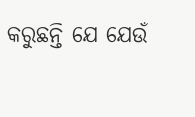କରୁଛନ୍ତି ଯେ ଯେଉଁ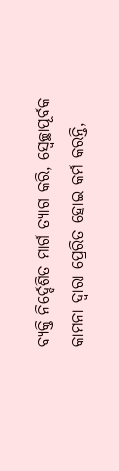ବ୍ୟକ୍ତି ନିର୍ଦ୍ଦେଶିତ ମାର୍ଗ ତ୍ୟାଗ କରି, ସ୍ୱେଚ୍ଛାପୂର୍ବକ କାମନା ଦ୍ୱାରା ପ୍ରେରିତ ହୋଇ କର୍ମ କରନ୍ତି,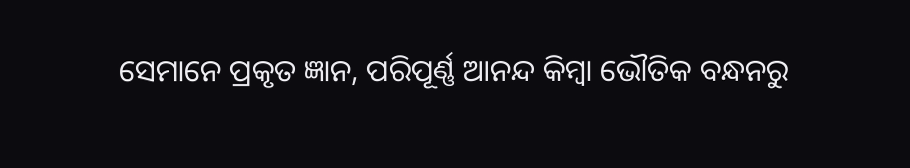ସେମାନେ ପ୍ରକୃତ ଜ୍ଞାନ, ପରିପୂର୍ଣ୍ଣ ଆନନ୍ଦ କିମ୍ବା ଭୌତିକ ବନ୍ଧନରୁ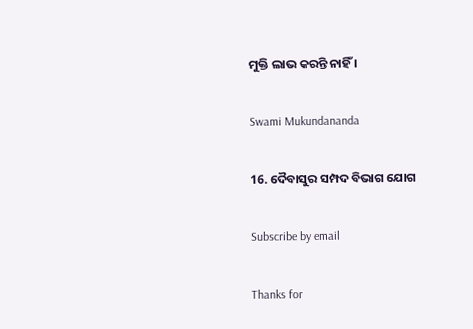ମୁକ୍ତି ଲାଭ କରନ୍ତି ନାହିଁ ।

Swami Mukundananda

16. ଦୈବାସୁର ସମ୍ପଦ ବିଭାଗ ଯୋଗ

Subscribe by email

Thanks for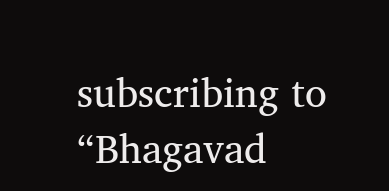subscribing to “Bhagavad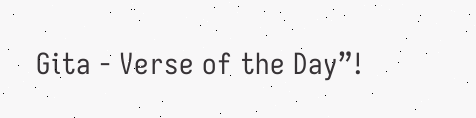Gita - Verse of the Day”!